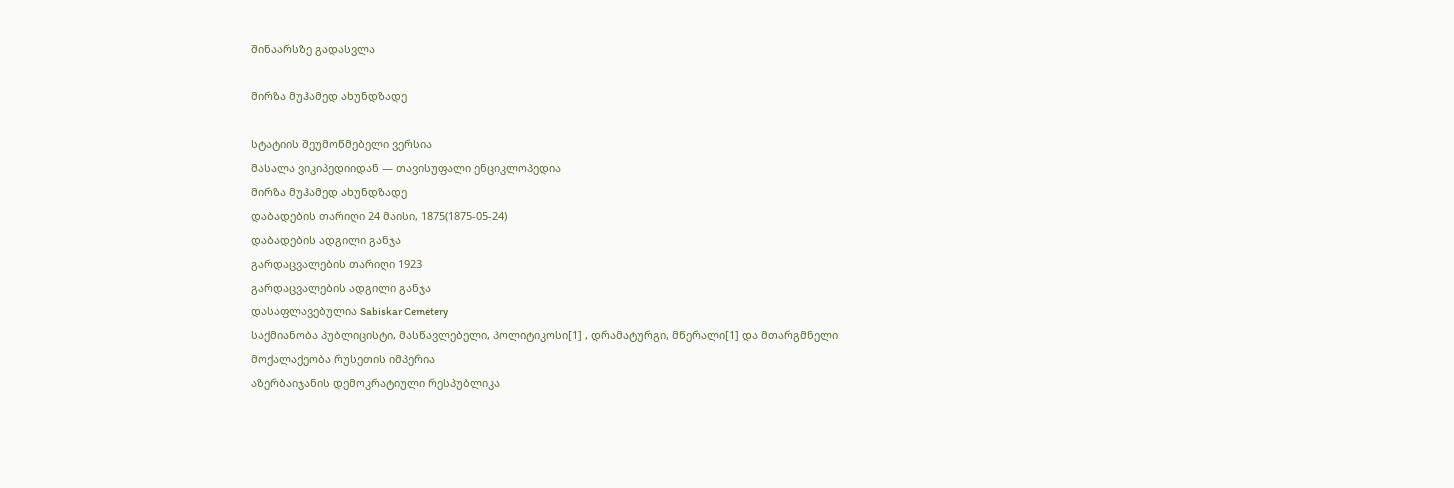შინაარსზე გადასვლა

მირზა მუჰამედ ახუნდზადე

სტატიის შეუმოწმებელი ვერსია
მასალა ვიკიპედიიდან — თავისუფალი ენციკლოპედია
მირზა მუჰამედ ახუნდზადე
დაბადების თარიღი 24 მაისი, 1875(1875-05-24)
დაბადების ადგილი განჯა
გარდაცვალების თარიღი 1923
გარდაცვალების ადგილი განჯა
დასაფლავებულია Sabiskar Cemetery
საქმიანობა პუბლიცისტი, მასწავლებელი, პოლიტიკოსი[1] , დრამატურგი, მწერალი[1] და მთარგმნელი
მოქალაქეობა რუსეთის იმპერია
აზერბაიჯანის დემოკრატიული რესპუბლიკა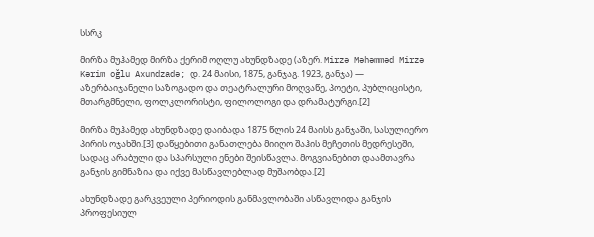სსრკ

მირზა მუჰამედ მირზა ქერიმ ოღლუ ახუნდზადე (აზერ. Mirzə Məhəmməd Mirzə Kərim oğlu Axundzadə; დ. 24 მაისი, 1875, განჯაგ. 1923, განჯა) — აზერბაიჯანელი საზოგადო და თეატრალური მოღვაწე, პოეტი, პუბლიცისტი, მთარგმნელი, ფოლკლორისტი, ფილოლოგი და დრამატურგი.[2]

მირზა მუჰამედ ახუნდზადე დაიბადა 1875 წლის 24 მაისს განჯაში, სასულიერო პირის ოჯახში.[3] დაწყებითი განათლება მიიღო შაჰის მეჩეთის მედრესეში, სადაც არაბული და სპარსული ენები შეისწავლა. მოგვიანებით დაამთავრა განჯის გიმნაზია და იქვე მასწავლებლად მუშაობდა.[2]

ახუნდზადე გარკვეული პერიოდის განმავლობაში ასწავლიდა განჯის პროფესიულ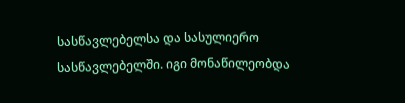სასწავლებელსა და სასულიერო სასწავლებელში. იგი მონაწილეობდა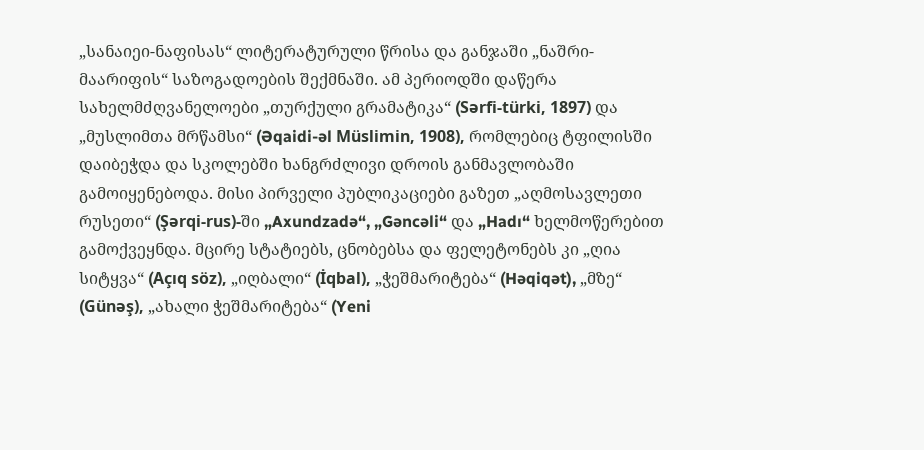„სანაიეი-ნაფისას“ ლიტერატურული წრისა და განჯაში „ნაშრი-მაარიფის“ საზოგადოების შექმნაში. ამ პერიოდში დაწერა სახელმძღვანელოები „თურქული გრამატიკა“ (Sərfi-türki, 1897) და „მუსლიმთა მრწამსი“ (Əqaidi-əl Müslimin, 1908), რომლებიც ტფილისში დაიბეჭდა და სკოლებში ხანგრძლივი დროის განმავლობაში გამოიყენებოდა. მისი პირველი პუბლიკაციები გაზეთ „აღმოსავლეთი რუსეთი“ (Şərqi-rus)-ში „Axundzadə“, „Gəncəli“ და „Hadı“ ხელმოწერებით გამოქვეყნდა. მცირე სტატიებს, ცნობებსა და ფელეტონებს კი „ღია სიტყვა“ (Açıq söz), „იღბალი“ (İqbal), „ჭეშმარიტება“ (Həqiqət), „მზე“ (Günəş), „ახალი ჭეშმარიტება“ (Yeni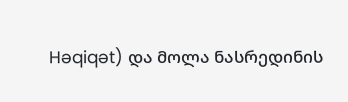Həqiqət) და მოლა ნასრედინის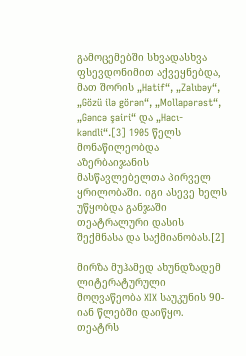გამოცემებში სხვადასხვა ფსევდონიმით აქვეყნებდა, მათ შორის „Hatif“, „Zalıbəy“, „Gözü ilə görən“, „Mollapərəst“, „Gəncə şairi“ და „Hacı-kəndli“.[3] 1905 წელს მონაწილეობდა აზერბაიჯანის მასწავლებელთა პირველ ყრილობაში. იგი ასევე ხელს უწყობდა განჯაში თეატრალური დასის შექმნასა და საქმიანობას.[2]

მირზა მუჰამედ ახუნდზადემ ლიტერატურული მოღვაწეობა XIX საუკუნის 90-იან წლებში დაიწყო. თეატრს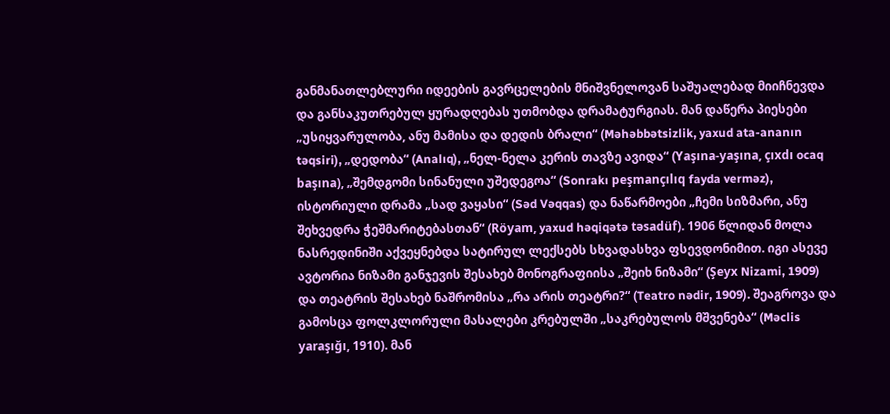განმანათლებლური იდეების გავრცელების მნიშვნელოვან საშუალებად მიიჩნევდა და განსაკუთრებულ ყურადღებას უთმობდა დრამატურგიას. მან დაწერა პიესები „უსიყვარულობა, ანუ მამისა და დედის ბრალი“ (Məhəbbətsizlik, yaxud ata-ananın təqsiri), „დედობა“ (Analıq), „ნელ-ნელა კერის თავზე ავიდა“ (Yaşına-yaşına, çıxdı ocaq başına), „შემდგომი სინანული უშედეგოა“ (Sonrakı peşmançılıq fayda verməz), ისტორიული დრამა „სად ვაყასი“ (Səd Vəqqas) და ნაწარმოები „ჩემი სიზმარი, ანუ შეხვედრა ჭეშმარიტებასთან“ (Röyam, yaxud həqiqətə təsadüf). 1906 წლიდან მოლა ნასრედინიში აქვეყნებდა სატირულ ლექსებს სხვადასხვა ფსევდონიმით. იგი ასევე ავტორია ნიზამი განჯევის შესახებ მონოგრაფიისა „შეიხ ნიზამი“ (Şeyx Nizami, 1909) და თეატრის შესახებ ნაშრომისა „რა არის თეატრი?“ (Teatro nədir, 1909). შეაგროვა და გამოსცა ფოლკლორული მასალები კრებულში „საკრებულოს მშვენება“ (Məclis yaraşığı, 1910). მან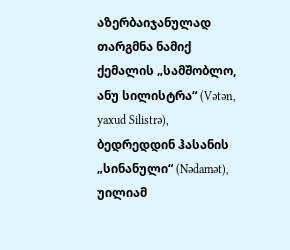აზერბაიჯანულად თარგმნა ნამიქ ქემალის „სამშობლო, ანუ სილისტრა“ (Vətən, yaxud Silistrə), ბედრედდინ ჰასანის „სინანული“ (Nədamət), უილიამ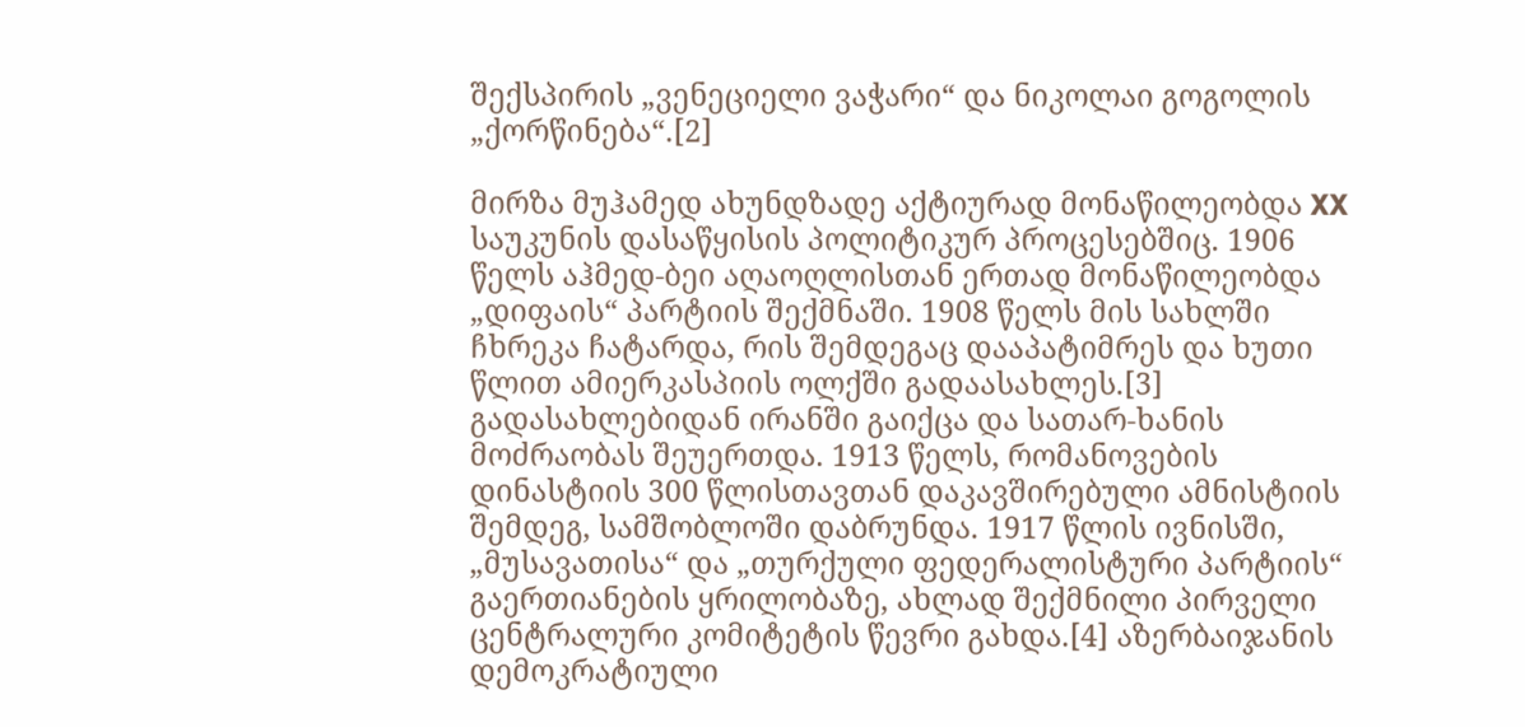შექსპირის „ვენეციელი ვაჭარი“ და ნიკოლაი გოგოლის „ქორწინება“.[2]

მირზა მუჰამედ ახუნდზადე აქტიურად მონაწილეობდა XX საუკუნის დასაწყისის პოლიტიკურ პროცესებშიც. 1906 წელს აჰმედ-ბეი აღაოღლისთან ერთად მონაწილეობდა „დიფაის“ პარტიის შექმნაში. 1908 წელს მის სახლში ჩხრეკა ჩატარდა, რის შემდეგაც დააპატიმრეს და ხუთი წლით ამიერკასპიის ოლქში გადაასახლეს.[3] გადასახლებიდან ირანში გაიქცა და სათარ-ხანის მოძრაობას შეუერთდა. 1913 წელს, რომანოვების დინასტიის 300 წლისთავთან დაკავშირებული ამნისტიის შემდეგ, სამშობლოში დაბრუნდა. 1917 წლის ივნისში, „მუსავათისა“ და „თურქული ფედერალისტური პარტიის“ გაერთიანების ყრილობაზე, ახლად შექმნილი პირველი ცენტრალური კომიტეტის წევრი გახდა.[4] აზერბაიჯანის დემოკრატიული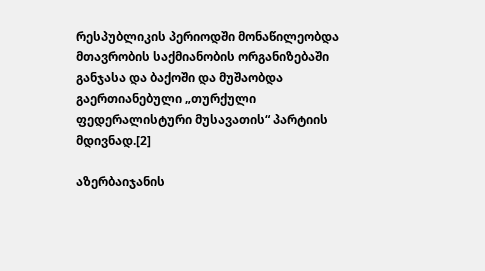რესპუბლიკის პერიოდში მონაწილეობდა მთავრობის საქმიანობის ორგანიზებაში განჯასა და ბაქოში და მუშაობდა გაერთიანებული „თურქული ფედერალისტური მუსავათის“ პარტიის მდივნად.[2]

აზერბაიჯანის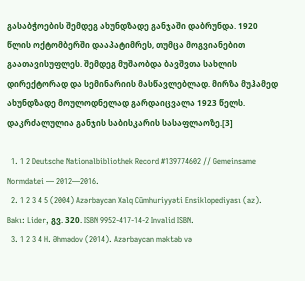გასაბჭოების შემდეგ ახუნდზადე განჯაში დაბრუნდა. 1920 წლის ოქტომბერში დააპატიმრეს, თუმცა მოგვიანებით გაათავისუფლეს. შემდეგ მუშაობდა ბავშვთა სახლის დირექტორად და სემინარიის მასწავლებლად. მირზა მუჰამედ ახუნდზადე მოულოდნელად გარდაიცვალა 1923 წელს. დაკრძალულია განჯის საბისკარის სასაფლაოზე.[3]

  1. 1 2 Deutsche Nationalbibliothek Record #139774602 // Gemeinsame Normdatei — 2012—2016.
  2. 1 2 3 4 5 (2004) Azərbaycan Xalq Cümhuriyyəti Ensiklopediyası (az). Bakı: Lider, გვ. 320. ISBN 9952-417-14-2 Invalid ISBN.
  3. 1 2 3 4 H. Əhmədov (2014). Azərbaycan məktəb və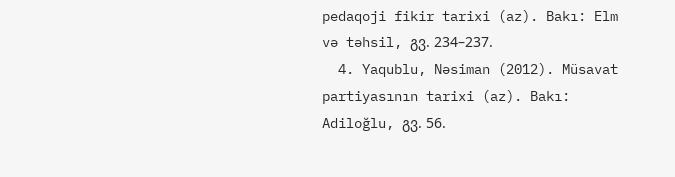pedaqoji fikir tarixi (az). Bakı: Elm və təhsil, გვ. 234–237.
  4. Yaqublu, Nəsiman (2012). Müsavat partiyasının tarixi (az). Bakı: Adiloğlu, გვ. 56.